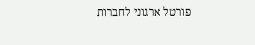פורטל ארגוני לחברות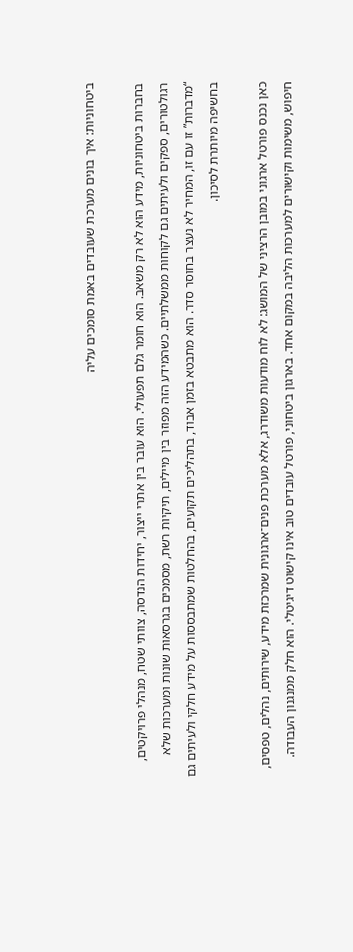ביטחוניות: איך בונים מערכת שעובדים באמת סומכים עליה

בחברות ביטחוניות, מידע הוא לא רק משאב. הוא חומר גלם תפעולי. הוא עובר בין אתרי ייצור, יחידות הנדסה, צוותי שטח, מנהלי פרויקטים, רגולטורים, ספקים ולעיתים גם לקוחות ממשלתיים. כשהמידע הזה מפוזר בין מיילים, תיקיות רשת, מסמכים בגרסאות שונות ומערכות שלא “מדברות” זו עם זו, המחיר לא נעצר בחוסר סדר. הוא מתבטא בזמן אבוד, בתהליכים תקועים, בהחלטות שמתבססות על מידע חלקי ולעיתים גם בחשיפה מיותרת לסיכון.

כאן נכנס פורטל ארגוני במובן הרציני של המושג: לא לוח מודעות משודרג, אלא מערכת פנים־ארגונית שמרכזת מידע, שירותים, נהלים, טפסים, חיפוש, משימות וקישורים למערכות הליבה במקום אחד. בארגון ביטחוני, פורטל עובדים טוב אינו קישוט דיגיטלי. הוא חלק ממנגנון העבודה.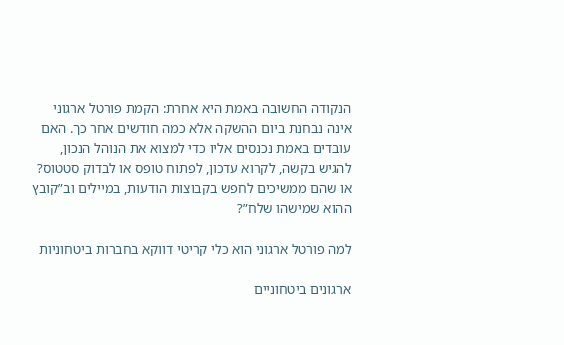הנקודה החשובה באמת היא אחרת: הקמת פורטל ארגוני אינה נבחנת ביום ההשקה אלא כמה חודשים אחר כך. האם עובדים באמת נכנסים אליו כדי למצוא את הנוהל הנכון, להגיש בקשה, לקרוא עדכון, לפתוח טופס או לבדוק סטטוס? או שהם ממשיכים לחפש בקבוצות הודעות, במיילים וב”קובץ ההוא שמישהו שלח”?

למה פורטל ארגוני הוא כלי קריטי דווקא בחברות ביטחוניות

ארגונים ביטחוניים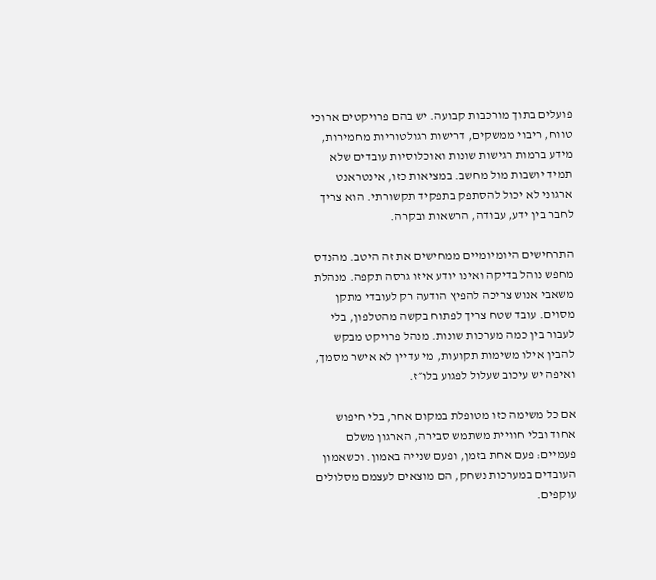פועלים בתוך מורכבות קבועה. יש בהם פרויקטים ארוכי טווח, ריבוי ממשקים, דרישות רגולטוריות מחמירות, מידע ברמות רגישות שונות ואוכלוסיות עובדים שלא תמיד יושבות מול מחשב. במציאות כזו, אינטראנט ארגוני לא יכול להסתפק בתפקיד תקשורתי. הוא צריך לחבר בין ידע, עבודה, הרשאות ובקרה.

התרחישים היומיומיים ממחישים את זה היטב. מהנדס מחפש נוהל בדיקה ואינו יודע איזו גרסה תקפה. מנהלת משאבי אנוש צריכה להפיץ הודעה רק לעובדי מתקן מסוים. עובד שטח צריך לפתוח בקשה מהטלפון, בלי לעבור בין כמה מערכות שונות. מנהל פרויקט מבקש להבין אילו משימות תקועות, מי עדיין לא אישר מסמך, ואיפה יש עיכוב שעלול לפגוע בלו״ז.

אם כל משימה כזו מטופלת במקום אחר, בלי חיפוש אחוד ובלי חוויית משתמש סבירה, הארגון משלם פעמיים: פעם אחת בזמן, ופעם שנייה באמון. וכשאמון העובדים במערכות נשחק, הם מוצאים לעצמם מסלולים עוקפים.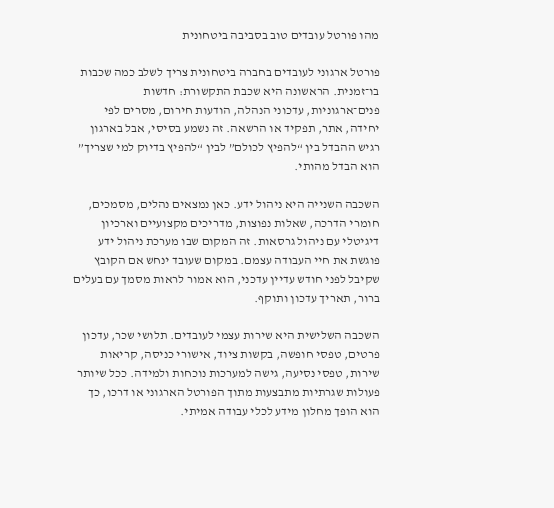מהו פורטל עובדים טוב בסביבה ביטחונית

פורטל ארגוני לעובדים בחברה ביטחונית צריך לשלב כמה שכבות בו־זמנית. הראשונה היא שכבת התקשורת: חדשות פנים־ארגוניות, עדכוני הנהלה, הודעות חירום, מסרים לפי יחידה, אתר, תפקיד או הרשאה. זה נשמע בסיסי, אבל בארגון רגיש ההבדל בין “להפיץ לכולם” לבין “להפיץ בדיוק למי שצריך” הוא הבדל מהותי.

השכבה השנייה היא ניהול ידע. כאן נמצאים נהלים, מסמכים, חומרי הדרכה, שאלות נפוצות, מדריכים מקצועיים וארכיון דיגיטלי עם ניהול גרסאות. זה המקום שבו מערכת ניהול ידע פוגשת את חיי העבודה עצמם. במקום שעובד ינחש אם הקובץ שקיבל לפני חודש עדיין עדכני, הוא אמור לראות מסמך עם בעלים ברור, תאריך עדכון ותוקף.

השכבה השלישית היא שירות עצמי לעובדים. תלושי שכר, עדכון פרטים, טפסי חופשה, בקשות ציוד, אישורי כניסה, קריאות שירות, טפסי נסיעה, גישה למערכות נוכחות ולמידה. ככל שיותר פעולות שגרתיות מתבצעות מתוך הפורטל הארגוני או דרכו, כך הוא הופך מחלון מידע לכלי עבודה אמיתי.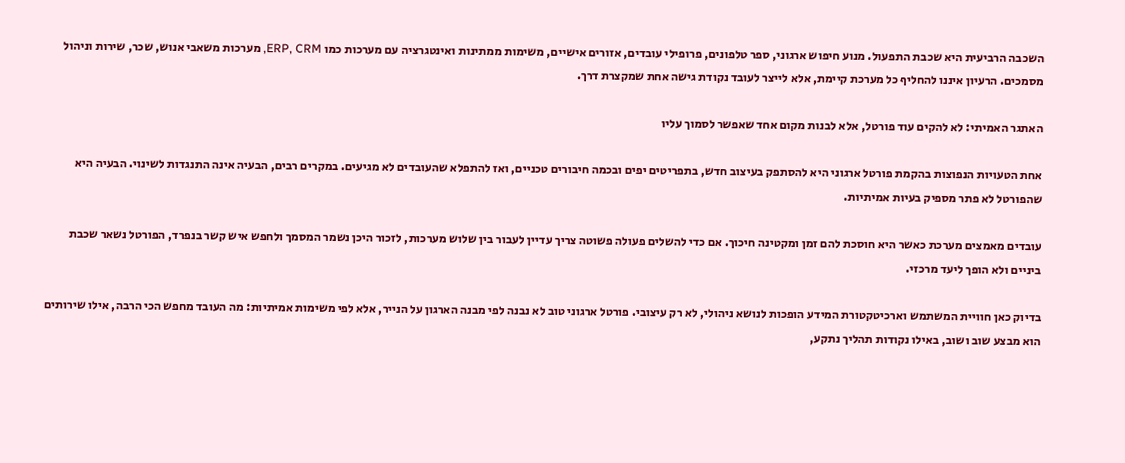השכבה הרביעית היא שכבת התפעול. מנוע חיפוש ארגוני, ספר טלפונים, פרופילי עובדים, אזורים אישיים, משימות ממתינות ואינטגרציה עם מערכות כמו ERP, CRM, מערכות משאבי אנוש, שכר, שירות וניהול מסמכים. הרעיון איננו להחליף כל מערכת קיימת, אלא לייצר לעובד נקודת גישה אחת שמקצרת דרך.

האתגר האמיתי: לא להקים עוד פורטל, אלא לבנות מקום אחד שאפשר לסמוך עליו

אחת הטעויות הנפוצות בהקמת פורטל ארגוני היא להסתפק בעיצוב חדש, בתפריטים יפים ובכמה חיבורים טכניים, ואז להתפלא שהעובדים לא מגיעים. במקרים רבים, הבעיה אינה התנגדות לשינוי. הבעיה היא שהפורטל לא פתר מספיק בעיות אמיתיות.

עובדים מאמצים מערכת כאשר היא חוסכת להם זמן ומקטינה חיכוך. אם כדי להשלים פעולה פשוטה צריך עדיין לעבור בין שלוש מערכות, לזכור היכן נשמר המסמך ולחפש איש קשר בנפרד, הפורטל נשאר שכבת ביניים ולא הופך ליעד מרכזי.

בדיוק כאן חוויית המשתמש וארכיטקטורת המידע הופכות לנושא ניהולי, לא רק עיצובי. פורטל ארגוני טוב לא נבנה לפי מבנה הארגון על הנייר, אלא לפי משימות אמיתיות: מה העובד מחפש הכי הרבה, אילו שירותים הוא מבצע שוב ושוב, באילו נקודות תהליך נתקע,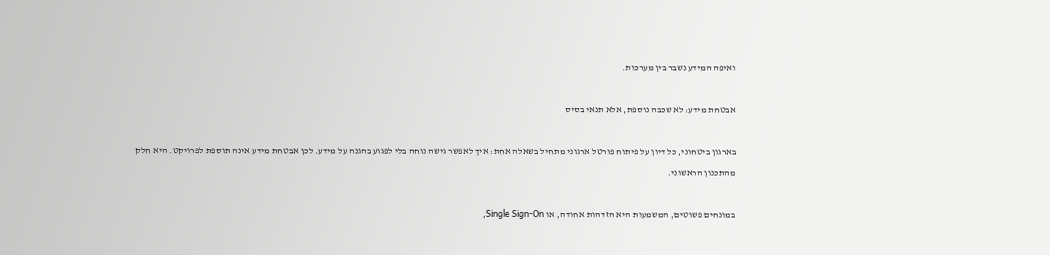ואיפה המידע נשבר בין מערכות.

אבטחת מידע: לא שכבה נוספת, אלא תנאי בסיס

בארגון ביטחוני, כל דיון על פיתוח פורטל ארגוני מתחיל בשאלה אחת: איך לאפשר גישה נוחה בלי לפגוע בהגנה על מידע. לכן אבטחת מידע אינה תוספת לפרויקט. היא חלק מהתכנון הראשוני.

במונחים פשוטים, המשמעות היא הזדהות אחודה, או Single Sign-On,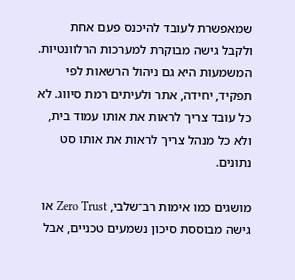שמאפשרת לעובד להיכנס פעם אחת ולקבל גישה מבוקרת למערכות הרלוונטיות. המשמעות היא גם ניהול הרשאות לפי תפקיד, יחידה, אתר ולעיתים רמת סיווג. לא כל עובד צריך לראות את אותו עמוד בית, ולא כל מנהל צריך לראות את אותו סט נתונים.

מושגים כמו אימות רב־שלבי, Zero Trust או גישה מבוססת סיכון נשמעים טכניים, אבל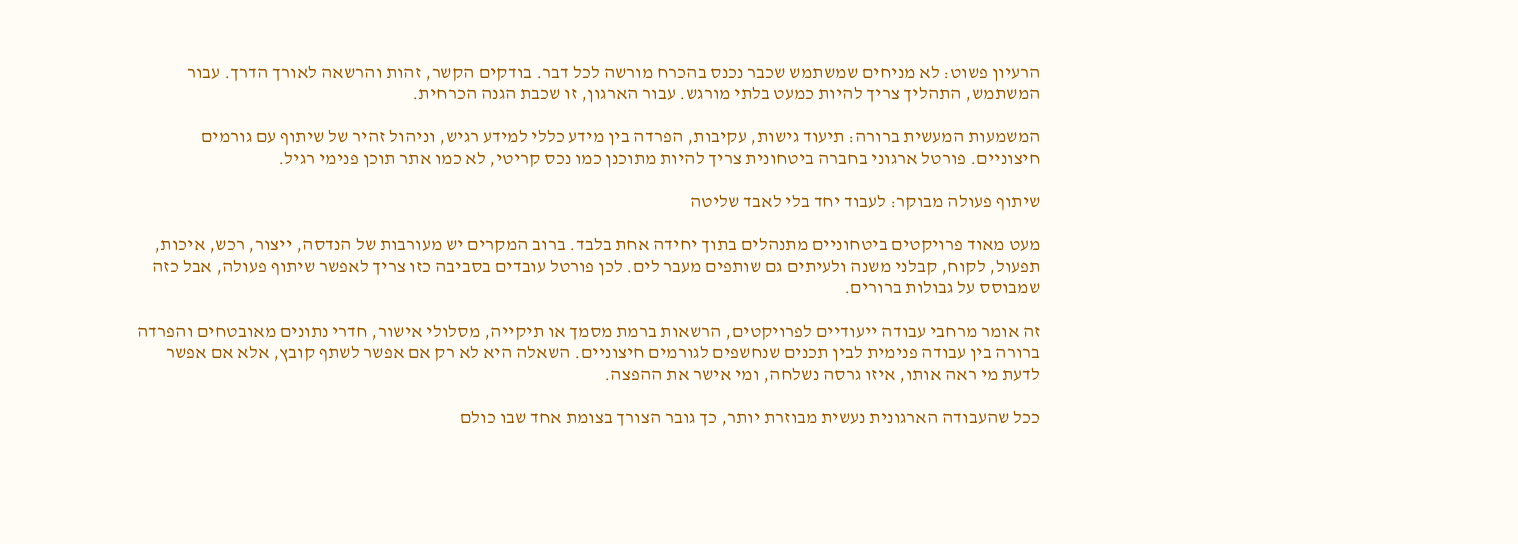הרעיון פשוט: לא מניחים שמשתמש שכבר נכנס בהכרח מורשה לכל דבר. בודקים הקשר, זהות והרשאה לאורך הדרך. עבור המשתמש, התהליך צריך להיות כמעט בלתי מורגש. עבור הארגון, זו שכבת הגנה הכרחית.

המשמעות המעשית ברורה: תיעוד גישות, עקיבות, הפרדה בין מידע כללי למידע רגיש, וניהול זהיר של שיתוף עם גורמים חיצוניים. פורטל ארגוני בחברה ביטחונית צריך להיות מתוכנן כמו נכס קריטי, לא כמו אתר תוכן פנימי רגיל.

שיתוף פעולה מבוקר: לעבוד יחד בלי לאבד שליטה

מעט מאוד פרויקטים ביטחוניים מתנהלים בתוך יחידה אחת בלבד. ברוב המקרים יש מעורבות של הנדסה, ייצור, רכש, איכות, תפעול, לקוח, קבלני משנה ולעיתים גם שותפים מעבר לים. לכן פורטל עובדים בסביבה כזו צריך לאפשר שיתוף פעולה, אבל כזה שמבוסס על גבולות ברורים.

זה אומר מרחבי עבודה ייעודיים לפרויקטים, הרשאות ברמת מסמך או תיקייה, מסלולי אישור, חדרי נתונים מאובטחים והפרדה ברורה בין עבודה פנימית לבין תכנים שנחשפים לגורמים חיצוניים. השאלה היא לא רק אם אפשר לשתף קובץ, אלא אם אפשר לדעת מי ראה אותו, איזו גרסה נשלחה, ומי אישר את ההפצה.

ככל שהעבודה הארגונית נעשית מבוזרת יותר, כך גובר הצורך בצומת אחד שבו כולם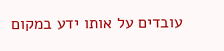עובדים על אותו ידע במקום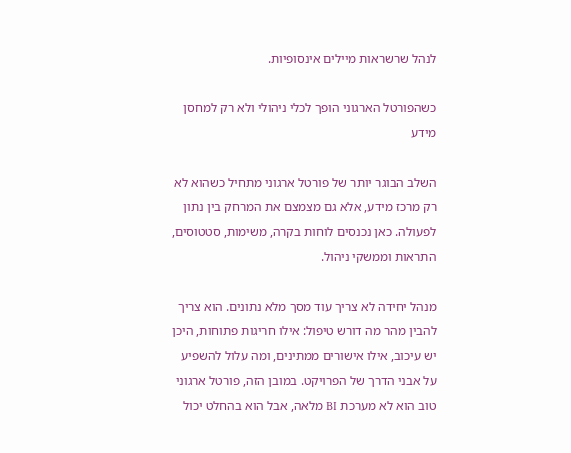לנהל שרשראות מיילים אינסופיות.

כשהפורטל הארגוני הופך לכלי ניהולי ולא רק למחסן מידע

השלב הבוגר יותר של פורטל ארגוני מתחיל כשהוא לא רק מרכז מידע, אלא גם מצמצם את המרחק בין נתון לפעולה. כאן נכנסים לוחות בקרה, משימות, סטטוסים, התראות וממשקי ניהול.

מנהל יחידה לא צריך עוד מסך מלא נתונים. הוא צריך להבין מהר מה דורש טיפול: אילו חריגות פתוחות, היכן יש עיכוב, אילו אישורים ממתינים, ומה עלול להשפיע על אבני הדרך של הפרויקט. במובן הזה, פורטל ארגוני טוב הוא לא מערכת BI מלאה, אבל הוא בהחלט יכול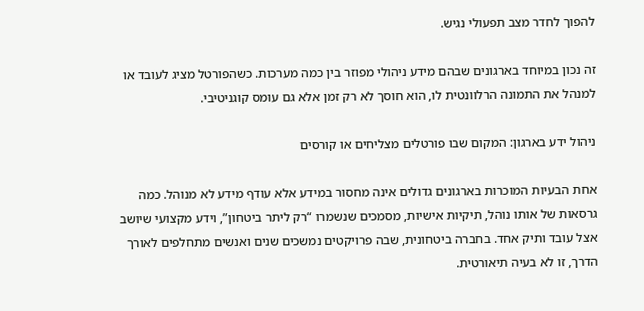להפוך לחדר מצב תפעולי נגיש.

זה נכון במיוחד בארגונים שבהם מידע ניהולי מפוזר בין כמה מערכות. כשהפורטל מציג לעובד או למנהל את התמונה הרלוונטית לו, הוא חוסך לא רק זמן אלא גם עומס קוגניטיבי.

ניהול ידע בארגון: המקום שבו פורטלים מצליחים או קורסים

אחת הבעיות המוכרות בארגונים גדולים אינה מחסור במידע אלא עודף מידע לא מנוהל. כמה גרסאות של אותו נוהל, תיקיות אישיות, מסמכים שנשמרו “רק ליתר ביטחון”, וידע מקצועי שיושב אצל עובד ותיק אחד. בחברה ביטחונית, שבה פרויקטים נמשכים שנים ואנשים מתחלפים לאורך הדרך, זו לא בעיה תיאורטית.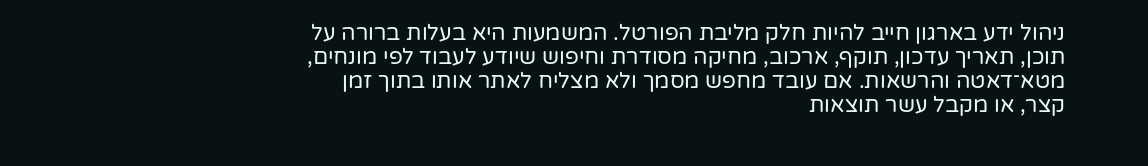ניהול ידע בארגון חייב להיות חלק מליבת הפורטל. המשמעות היא בעלות ברורה על תוכן, תאריך עדכון, תוקף, ארכוב, מחיקה מסודרת וחיפוש שיודע לעבוד לפי מונחים, מטא־דאטה והרשאות. אם עובד מחפש מסמך ולא מצליח לאתר אותו בתוך זמן קצר, או מקבל עשר תוצאות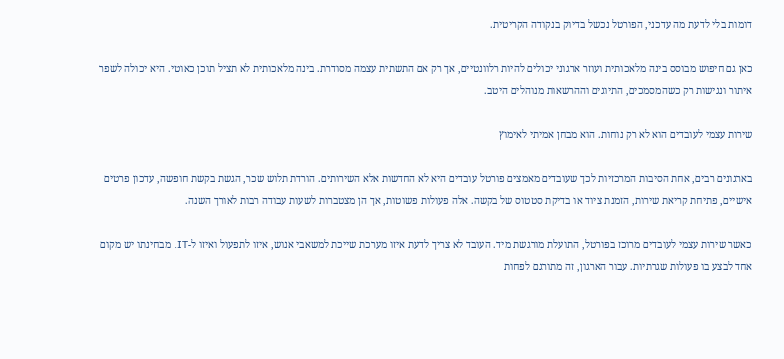דומות בלי לדעת מה עדכני, הפורטל נכשל בדיוק בנקודה הקריטית.

כאן גם חיפוש מבוסס בינה מלאכותית ועוזר ארגוני יכולים להיות רלוונטיים, אך רק אם התשתית עצמה מסודרת. בינה מלאכותית לא תציל תוכן כאוטי. היא יכולה לשפר איתור ונגישות רק כשהמסמכים, התיוגים וההרשאות מנוהלים היטב.

שירות עצמי לעובדים הוא לא רק נוחות. הוא מבחן אמיתי לאימוץ

בארגונים רבים, אחת הסיבות המרכזיות לכך שעובדים מאמצים פורטל עובדים היא לא החדשות אלא השירותים. הורדת תלוש שכר, הגשת בקשת חופשה, עדכון פרטים אישיים, פתיחת קריאת שירות, הזמנת ציוד או בדיקת סטטוס של בקשה. אלה פעולות פשוטות, אך הן מצטברות לשעות עבודה רבות לאורך השנה.

כאשר שירות עצמי לעובדים מרוכז בפורטל, התועלת מורגשת מיד. העובד לא צריך לדעת איזו מערכת שייכת למשאבי אנוש, איזו לתפעול ואיזו ל-IT. מבחינתו יש מקום אחד לבצע בו פעולות שגרתיות. עבור הארגון, זה מתורגם לפחות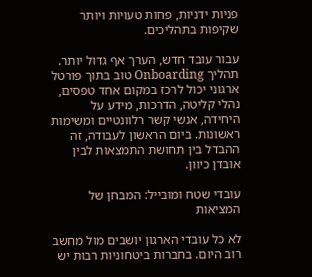פניות ידניות, פחות טעויות ויותר שקיפות בתהליכים.

עבור עובד חדש, הערך אף גדול יותר. תהליך Onboarding טוב בתוך פורטל ארגוני יכול לרכז במקום אחד טפסים, נהלי קליטה, הדרכות, מידע על היחידה, אנשי קשר רלוונטיים ומשימות ראשונות. ביום הראשון לעבודה, זה ההבדל בין תחושת התמצאות לבין אובדן כיוון.

עובדי שטח ומובייל: המבחן של המציאות

לא כל עובדי הארגון יושבים מול מחשב רוב היום. בחברות ביטחוניות רבות יש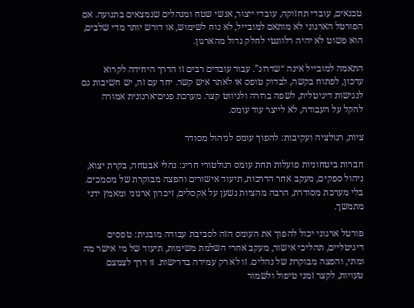טכנאים, עובדי תחזוקה, עובדי ייצור, אנשי שטח ומנהלים שנמצאים בתנועה. אם הפורטל הארגוני לא מותאם למובייל, לא נוח לשימוש, או דורש יותר מדי שלבים, הוא פשוט לא יהיה רלוונטי לחלק גדול מהארגון.

התאמה למובייל אינה “שדרוג”. עבור עובדים רבים זו הדרך היחידה לקרוא עדכון, לפתוח בקשה, לבדוק טופס או לאתר איש קשר. יחד עם זה, יש חשיבות גם לנגישות דיגיטלית, לשפה ברורה ולניווט קצר. מערכת פנים־ארגונית אמורה להקל על העבודה, לא לייצר עוד עומס.

ציות, רגולציה ועקיבות: להפוך עומס לניהול מסודר

חברות ביטחוניות פועלות תחת עומס רגולטורי חריג: נהלי אבטחה, בקרת יצוא, ניהול ספקים, מעקב אחר הדרכות, תיעוד אישורים והפצה מבוקרת של מסמכים. בלי מערכת מסודרת, הרבה מהציות נשען על אקסלים, זיכרון ארגוני ומאמץ ידני מתמשך.

פורטל ארגוני יכול להפוך את העומס הזה לסביבת עבודה מובנית: טפסים דיגיטליים, תהליכי אישור, מעקב אחרי השלמת משימות, תיעוד של מי אישר מה ומתי, והפצה מבוקרת של נהלים. זו לא רק עמידה בדרישות. זו דרך לצמצם טעויות, לקצר זמני טיפול ולשמור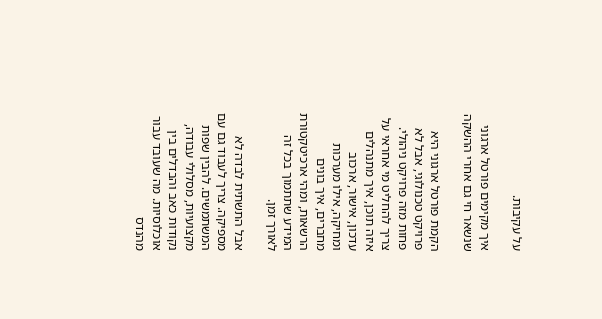על עקיבות.

איך מקימים פורטל ארגוני שנשאר חי גם אחרי ההשקה

הקמת פורטל ארגוני היא פרויקט טכנולוגי, אבל לא פחות מזה פרויקט ניהולי. צריך להחליט מי אחראי על איזה תוכן, איך מתנהלים עדכון, אישור, ארכוב ומחיקה, אילו מערכות מחברים, איך בונים הרשאות, ומהי ארכיטקטורת המידע שתתמוך בכל זה לאורך זמן.

אבל התשתית לבדה לא מספיקה. צריך לעבוד גם עם המשתמשים. להבין שפות מקצועיות, מסלולי עבודה, נקודות כאב והבדלים בין אוכלוסיות. מה שעובד עבור מהנדס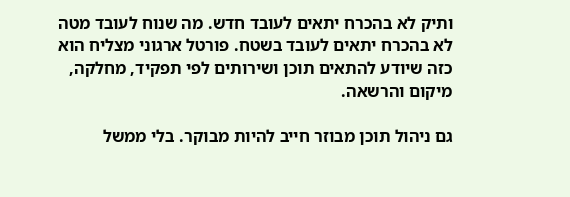ותיק לא בהכרח יתאים לעובד חדש. מה שנוח לעובד מטה לא בהכרח יתאים לעובד בשטח. פורטל ארגוני מצליח הוא כזה שיודע להתאים תוכן ושירותים לפי תפקיד, מחלקה, מיקום והרשאה.

גם ניהול תוכן מבוזר חייב להיות מבוקר. בלי ממשל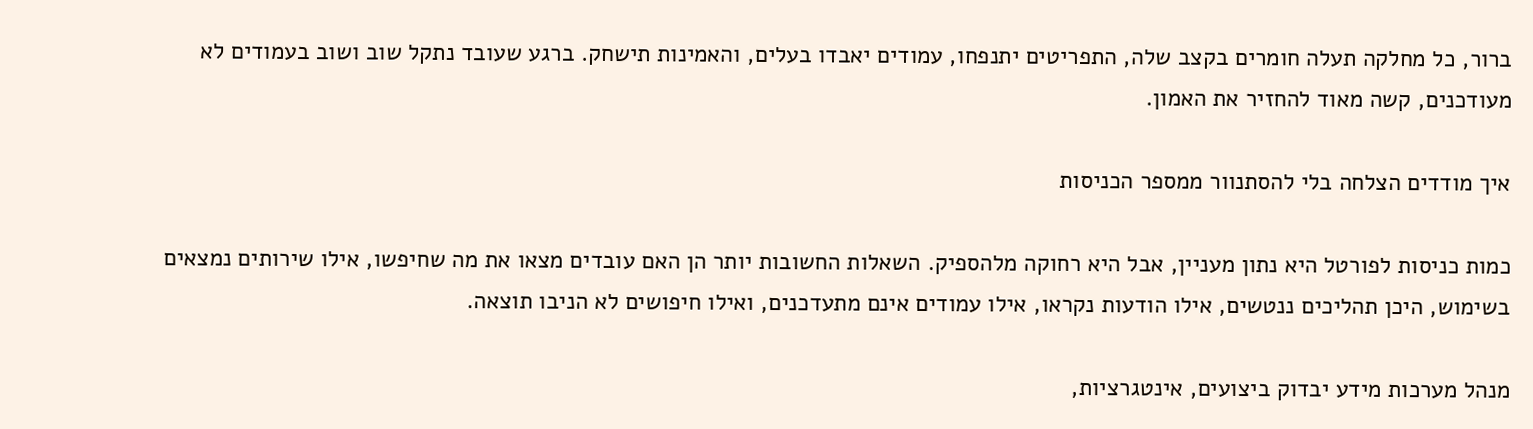ברור, כל מחלקה תעלה חומרים בקצב שלה, התפריטים יתנפחו, עמודים יאבדו בעלים, והאמינות תישחק. ברגע שעובד נתקל שוב ושוב בעמודים לא מעודכנים, קשה מאוד להחזיר את האמון.

איך מודדים הצלחה בלי להסתנוור ממספר הכניסות

כמות כניסות לפורטל היא נתון מעניין, אבל היא רחוקה מלהספיק. השאלות החשובות יותר הן האם עובדים מצאו את מה שחיפשו, אילו שירותים נמצאים בשימוש, היכן תהליכים ננטשים, אילו הודעות נקראו, אילו עמודים אינם מתעדכנים, ואילו חיפושים לא הניבו תוצאה.

מנהל מערכות מידע יבדוק ביצועים, אינטגרציות,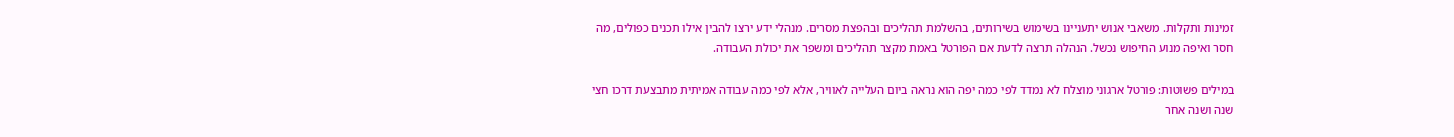זמינות ותקלות. משאבי אנוש יתעניינו בשימוש בשירותים, בהשלמת תהליכים ובהפצת מסרים. מנהלי ידע ירצו להבין אילו תכנים כפולים, מה חסר ואיפה מנוע החיפוש נכשל. הנהלה תרצה לדעת אם הפורטל באמת מקצר תהליכים ומשפר את יכולת העבודה.

במילים פשוטות: פורטל ארגוני מוצלח לא נמדד לפי כמה יפה הוא נראה ביום העלייה לאוויר, אלא לפי כמה עבודה אמיתית מתבצעת דרכו חצי שנה ושנה אחר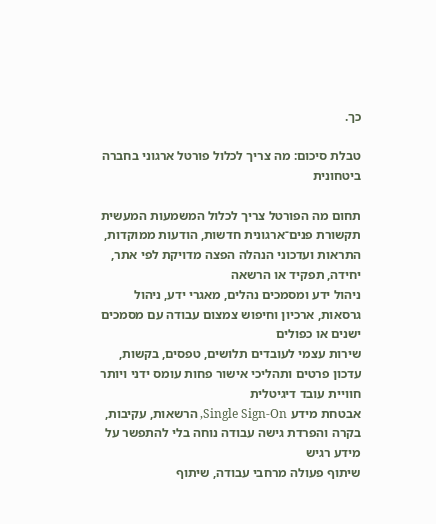כך.

טבלת סיכום: מה צריך לכלול פורטל ארגוני בחברה ביטחונית

תחום מה הפורטל צריך לכלול המשמעות המעשית
תקשורת פנים־ארגונית חדשות, הודעות ממוקדות, התראות ועדכוני הנהלה הפצה מדויקת לפי אתר, יחידה, תפקיד או הרשאה
ניהול ידע ומסמכים נהלים, מאגרי ידע, ניהול גרסאות, ארכיון וחיפוש צמצום עבודה עם מסמכים ישנים או כפולים
שירות עצמי לעובדים תלושים, טפסים, בקשות, עדכון פרטים ותהליכי אישור פחות עומס ידני ויותר חוויית עובד דיגיטלית
אבטחת מידע Single Sign-On, הרשאות, עקיבות, בקרה והפרדת גישה עבודה נוחה בלי להתפשר על מידע רגיש
שיתוף פעולה מרחבי עבודה, שיתוף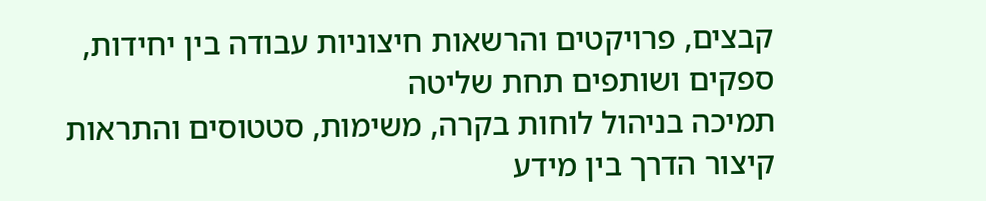קבצים, פרויקטים והרשאות חיצוניות עבודה בין יחידות, ספקים ושותפים תחת שליטה
תמיכה בניהול לוחות בקרה, משימות, סטטוסים והתראות קיצור הדרך בין מידע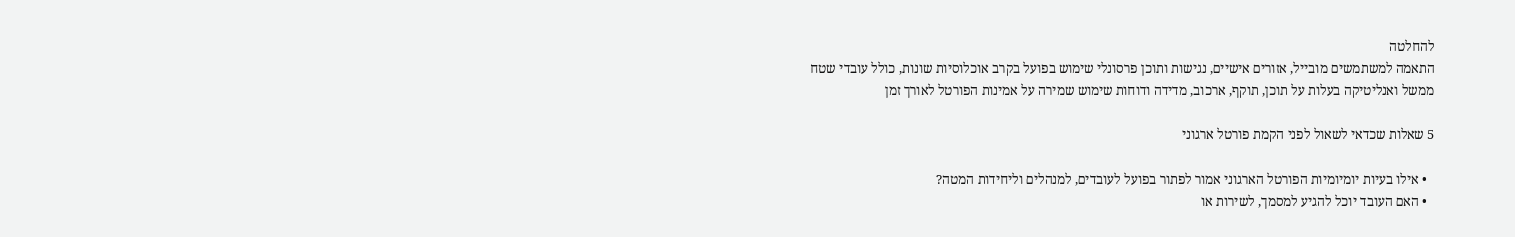להחלטה
התאמה למשתמשים מובייל, אזורים אישיים, נגישות ותוכן פרסונלי שימוש בפועל בקרב אוכלוסיות שונות, כולל עובדי שטח
ממשל ואנליטיקה בעלות על תוכן, תוקף, ארכוב, מדידה ודוחות שימוש שמירה על אמינות הפורטל לאורך זמן

5 שאלות שכדאי לשאול לפני הקמת פורטל ארגוני

  • אילו בעיות יומיומיות הפורטל הארגוני אמור לפתור בפועל לעובדים, למנהלים וליחידות המטה?
  • האם העובד יוכל להגיע למסמך, לשירות או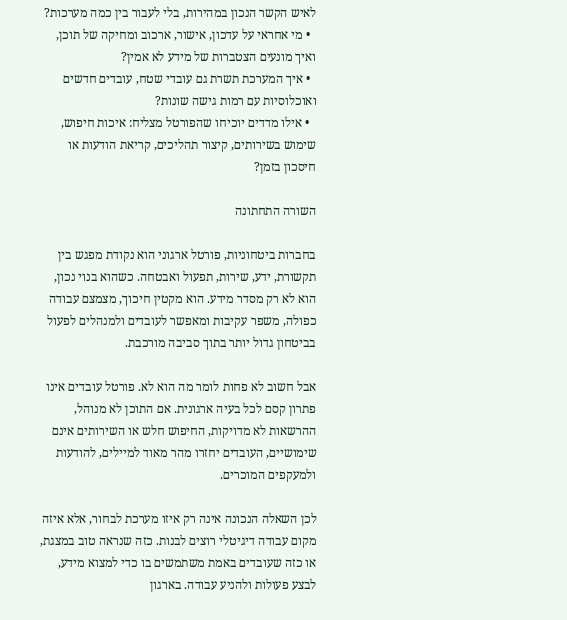לאיש הקשר הנכון במהירות, בלי לעבור בין כמה מערכות?
  • מי אחראי על עדכון, אישור, ארכוב ומחיקה של תוכן, ואיך מונעים הצטברות של מידע לא אמין?
  • איך המערכת תשרת גם עובדי שטח, עובדים חדשים ואוכלוסיות עם רמות גישה שונות?
  • אילו מדדים יוכיחו שהפורטל מצליח: איכות חיפוש, שימוש בשירותים, קיצור תהליכים, קריאת הודעות או חיסכון בזמן?

השורה התחתונה

בחברות ביטחוניות, פורטל ארגוני הוא נקודת מפגש בין תקשורת, ידע, שירות, תפעול ואבטחה. כשהוא בנוי נכון, הוא לא רק מסדר מידע. הוא מקטין חיכוך, מצמצם עבודה כפולה, משפר עקיבות ומאפשר לעובדים ולמנהלים לפעול בביטחון גדול יותר בתוך סביבה מורכבת.

אבל חשוב לא פחות לומר מה הוא לא. פורטל עובדים אינו פתרון קסם לכל בעיה ארגונית. אם התוכן לא מנוהל, ההרשאות לא מדויקות, החיפוש חלש או השירותים אינם שימושיים, העובדים יחזרו מהר מאוד למיילים, להודעות ולמעקפים המוכרים.

לכן השאלה הנכונה אינה רק איזו מערכת לבחור, אלא איזה מקום עבודה דיגיטלי רוצים לבנות. כזה שנראה טוב במצגת, או כזה שעובדים באמת משתמשים בו כדי למצוא מידע, לבצע פעולות ולהניע עבודה. בארגון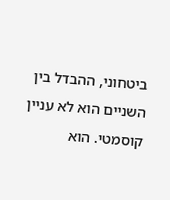ביטחוני, ההבדל בין השניים הוא לא עניין קוסמטי. הוא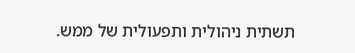תשתית ניהולית ותפעולית של ממש.